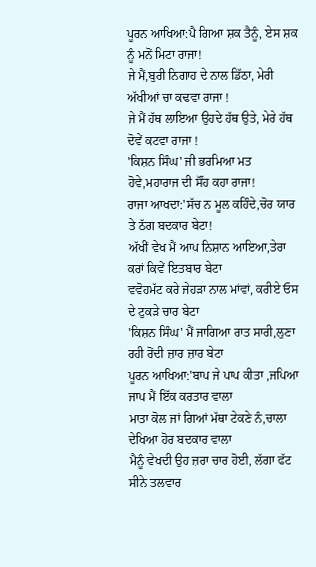ਪੂਰਨ ਆਖਿਆ:ਪੈ ਗਿਆ ਸ਼ਕ ਤੈਨੂੰ, ਏਸ ਸ਼ਕ ਨੂੰ ਮਨੋਂ ਮਿਟਾ ਰਾਜਾ!
ਜੇ ਮੈਂ,ਬੁਰੀ ਨਿਗਾਹ ਦੇ ਨਾਲ ਡਿੱਠਾ, ਮੇਰੀ ਅੱਖੀਆਂ ਚਾ ਕਢਵਾ ਰਾਜਾ !
ਜੇ ਮੈਂ ਹੱਥ ਲਾਇਆ ਉਹਦੇ ਹੱਥ ਉਤੇ, ਮੇਰੇ ਹੱਥ ਦੋਵੇਂ ਕਟਵਾ ਰਾਜਾ !
'ਕਿਸ਼ਨ ਸਿੰਘ' ਜੀ ਭਰਮਿਆ ਮਤ ਹੋਵੇ,ਮਹਾਰਾਜ ਦੀ ਸੌਂਹ ਕਹਾ ਰਾਜਾ!
ਰਾਜਾ ਆਖਦਾ:'ਸੱਚ ਨ ਮੂਲ ਕਹਿੰਦੇ,ਚੋਰ ਯਾਰ ਤੇ ਠੱਗ ਬਦਕਾਰ ਬੇਟਾ!
ਅੱਖੀਂ ਵੇਖ ਮੈਂ ਆਪ ਨਿਸ਼ਾਨ ਆਇਆ,ਤੇਰਾ ਕਰਾਂ ਕਿਵੇਂ ਇਤਬਾਰ ਬੇਟਾ
ਵਵੋਹਮੱਟ ਕਰੇ ਜੇਹੜਾ ਨਾਲ ਮਾਂਵਾਂ, ਕਰੀਏ ਓਸ ਦੇ ਟੁਕੜੇ ਚਾਰ ਬੇਟਾ
'ਕਿਸ਼ਨ ਸਿੰਘ' ਮੈਂ ਜਾਗਿਆ ਰਾਤ ਸਾਰੀ,ਲੁਣਾ ਰਹੀ ਰੋਂਦੀ ਜ਼ਾਰ ਜ਼ਾਰ ਬੇਟਾ
ਪੂਰਨ ਆਖਿਆ:'ਬਾਪ ਜੇ ਪਾਪ ਕੀਤਾ ,ਜਪਿਆ ਜਾਪ ਮੈਂ ਇੱਕ ਕਰਤਾਰ ਵਾਲਾ
ਮਾਤਾ ਕੋਲ ਜਾਂ ਗਿਆਂ ਮੱਥਾ ਟੇਕਣੇ ਨੰ,ਚਾਲਾ ਦੇਖਿਆ ਹੋਰ ਬਦਕਾਰ ਵਾਲਾ
ਮੈਨੂੰ ਵੇਖਦੀ ਉਹ ਜ਼ਰਾ ਚਾਰ ਹੋਈ, ਲੱਗਾ ਫੱਟ ਸੀਨੇ ਤਲਵਾਰ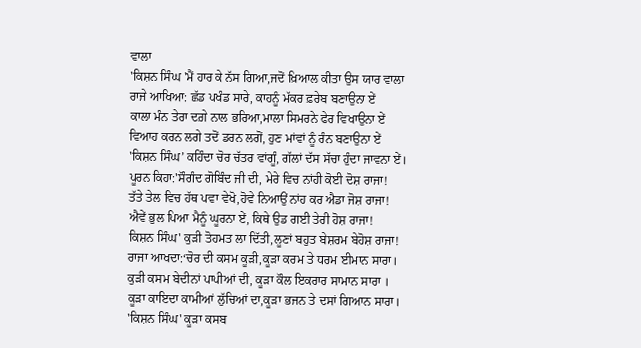ਵਾਲਾ
'ਕਿਸ਼ਨ ਸਿੰਘ 'ਮੈਂ ਹਾਰ ਕੇ ਨੱਸ ਗਿਆ,ਜਦੋਂ ਖ਼ਿਆਲ ਕੀਤਾ ਉਸ ਯਾਰ ਵਾਲਾ
ਰਾਜੇ ਆਖਿਆ: ਛੱਡ ਪਖੰਡ ਸਾਰੇ, ਕਾਹਨੂੰ ਮੱਕਰ ਫ਼ਰੇਬ ਬਣਾਉਨਾ ਏਂ
ਕਾਲਾ ਮੰਨ ਤੇਰਾ ਦਗ਼ੇ ਨਾਲ ਭਰਿਆ,ਮਾਲਾ ਸਿਮਰਨੇ ਫੇਰ ਵਿਖਾਉਨਾ ਏਂ
ਵਿਆਹ ਕਰਨ ਲਗੇ ਤਦੋਂ ਡਰਨ ਲਗੋਂ, ਹੁਣ ਮਾਂਵਾਂ ਨੂੰ ਰੰਨ ਬਣਾਉਨਾ ਏਂ
'ਕਿਸ਼ਨ ਸਿੰਘ’ ਕਹਿੰਦਾ ਚੋਰ ਚੱਤਰ ਵਾਂਗੂੰ, ਗੱਲਾਂ ਦੱਸ ਸੱਚਾ ਹੁੰਦਾ ਜਾਵਨਾ ਏਂ।
ਪੂਰਨ ਕਿਹਾ:'ਸੌਗੰਦ ਗੋਬਿੰਦ ਜੀ ਦੀ, ਮੇਰੇ ਵਿਚ ਨਾਂਹੀ ਕੋਈ ਦੋਸ਼ ਰਾਜਾ!
ਤੱਤੇ ਤੇਲ ਵਿਚ ਹੱਥ ਪਵਾ ਵੇਖੋ,ਹੋਵੇ ਨਿਆਉਂ ਨਾਂਹ ਕਰ ਐਡਾ ਜੋਸ਼ ਰਾਜਾ!
ਐਵੇਂ ਭੁਲ ਪਿਆ ਮੈਨੂੰ ਘੂਰਨਾ ਏਂ, ਕਿਥੇ ਉਡ ਗਈ ਤੇਰੀ ਹੋਸ਼ ਰਾਜਾ!
ਕਿਸ਼ਨ ਸਿੰਘ' ਕੁੜੀ ਤੋਹਮਤ ਲਾ ਦਿੱਤੀ,ਲੂਣਾਂ ਬਹੁਤ ਬੇਸ਼ਰਮ ਬੇਹੋਸ਼ ਰਾਜਾ!
ਰਾਜਾ ਆਖਦਾ:‘ਚੋਰ ਦੀ ਕਸਮ ਕੂੜੀ,ਕੂੜਾ ਕਰਮ ਤੇ ਧਰਮ ਈਮਾਨ ਸਾਰਾ।
ਕੁੜੀ ਕਸਮ ਬੇਦੀਨਾਂ ਪਾਪੀਆਂ ਦੀ, ਕੂੜਾ ਕੌਲ ਇਕਰਾਰ ਸਾਮਾਨ ਸਾਰਾ ।
ਕੂੜਾ ਕਾਇਦਾ ਕਾਮੀਆਂ ਲੁੱਚਿਆਂ ਦਾ,ਕੂੜਾ ਭਜਨ ਤੇ ਦਸਾਂ ਗਿਆਨ ਸਾਰਾ।
'ਕਿਸ਼ਨ ਸਿੰਘ' ਕੂੜਾ ਕਸਬ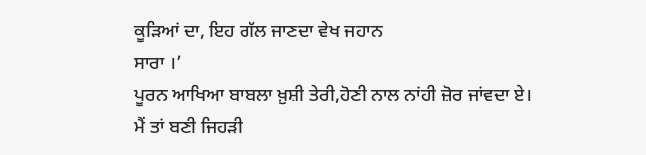ਕੂੜਿਆਂ ਦਾ, ਇਹ ਗੱਲ ਜਾਣਦਾ ਵੇਖ ਜਹਾਨ
ਸਾਰਾ ।’
ਪੂਰਨ ਆਖਿਆ ਬਾਬਲਾ ਖ਼ੁਸ਼ੀ ਤੇਰੀ,ਹੋਣੀ ਨਾਲ ਨਾਂਹੀ ਜ਼ੋਰ ਜਾਂਵਦਾ ਏ।
ਮੈਂ ਤਾਂ ਬਣੀ ਜਿਹੜੀ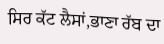ਸਿਰ ਕੱਟ ਲੈਸਾਂ,ਭਾਣਾ ਰੱਬ ਦਾ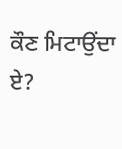ਕੌਣ ਮਿਟਾਉਂਦਾ ਏ?